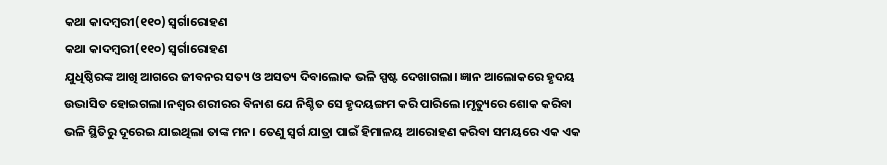କଥା କାଦମ୍ବରୀ(୧୧୦) ସ୍ଵର୍ଗାରୋହଣ
କଥା କାଦମ୍ବରୀ(୧୧୦) ସ୍ଵର୍ଗାରୋହଣ
ଯୁଧିଷ୍ଠିରଙ୍କ ଆଖି ଆଗରେ ଜୀବନର ସତ୍ୟ ଓ ଅସତ୍ୟ ଦିବାଲୋକ ଭଳି ସ୍ପଷ୍ଟ ଦେଖାଗଲା। ଜ୍ଞାନ ଆଲୋକରେ ହୃଦୟ ଉଦ୍ଭାସିତ ହୋଇଗଲା।ନଶ୍ବର ଶରୀରର ବିନାଶ ଯେ ନିଶ୍ଚିତ ସେ ହୃଦୟଙ୍ଗମ କରି ପାରିଲେ।ମୃତ୍ୟୁରେ ଶୋକ କରିବା ଭଳି ସ୍ଥିତିରୁ ଦୂରେଇ ଯାଇଥିଲା ତାଙ୍କ ମନ। ତେଣୁ ସ୍ବର୍ଗ ଯାତ୍ରା ପାଇଁ ହିମାଳୟ ଆରୋହଣ କରିବା ସମୟରେ ଏକ ଏକ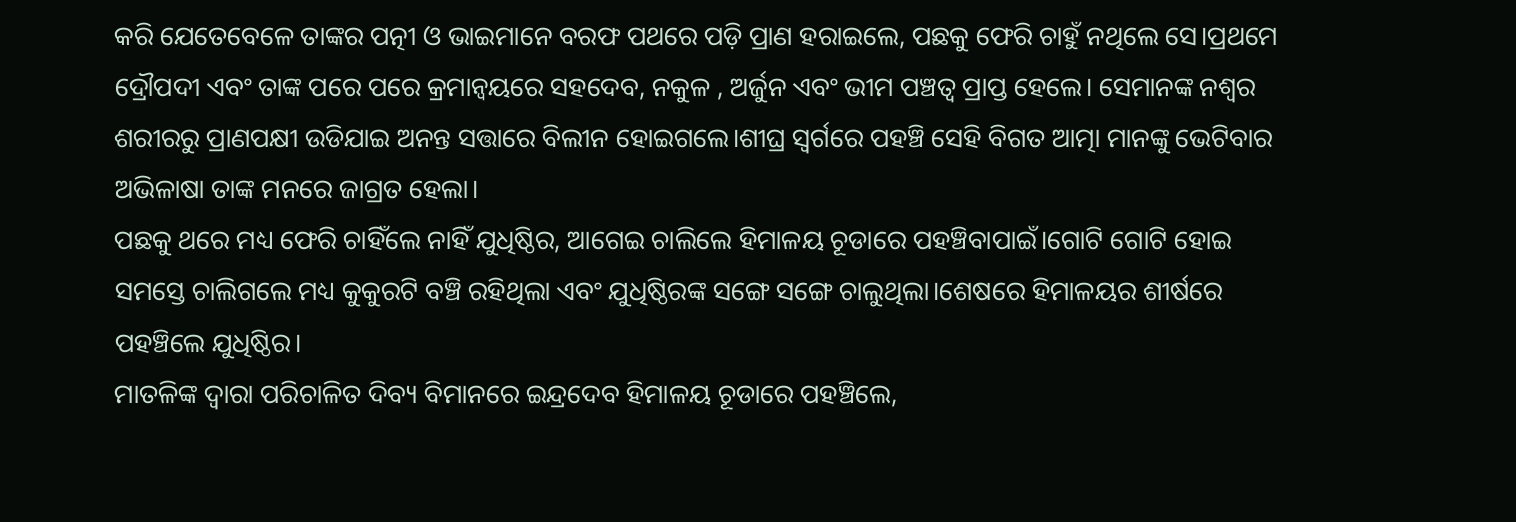କରି ଯେତେବେଳେ ତାଙ୍କର ପତ୍ନୀ ଓ ଭାଇମାନେ ବରଫ ପଥରେ ପଡ଼ି ପ୍ରାଣ ହରାଇଲେ, ପଛକୁ ଫେରି ଚାହୁଁ ନଥିଲେ ସେ।ପ୍ରଥମେ ଦ୍ରୌପଦୀ ଏବଂ ତାଙ୍କ ପରେ ପରେ କ୍ରମାନ୍ୱୟରେ ସହଦେବ, ନକୁଳ , ଅର୍ଜୁନ ଏବଂ ଭୀମ ପଞ୍ଚତ୍ବ ପ୍ରାପ୍ତ ହେଲେ। ସେମାନଙ୍କ ନଶ୍ବର ଶରୀରରୁ ପ୍ରାଣପକ୍ଷୀ ଉଡିଯାଇ ଅନନ୍ତ ସତ୍ତାରେ ବିଲୀନ ହୋଇଗଲେ।ଶୀଘ୍ର ସ୍ବର୍ଗରେ ପହଞ୍ଚି ସେହି ବିଗତ ଆତ୍ମା ମାନଙ୍କୁ ଭେଟିବାର ଅଭିଳାଷା ତାଙ୍କ ମନରେ ଜାଗ୍ରତ ହେଲା।
ପଛକୁ ଥରେ ମଧ୍ୟ ଫେରି ଚାହିଁଲେ ନାହିଁ ଯୁଧିଷ୍ଠିର, ଆଗେଇ ଚାଲିଲେ ହିମାଳୟ ଚୂଡାରେ ପହଞ୍ଚିବାପାଇଁ।ଗୋଟି ଗୋଟି ହୋଇ ସମସ୍ତେ ଚାଲିଗଲେ ମଧ୍ୟ କୁକୁରଟି ବଞ୍ଚି ରହିଥିଲା ଏବଂ ଯୁଧିଷ୍ଠିରଙ୍କ ସଙ୍ଗେ ସଙ୍ଗେ ଚାଲୁଥିଲା।ଶେଷରେ ହିମାଳୟର ଶୀର୍ଷରେ ପହଞ୍ଚିଲେ ଯୁଧିଷ୍ଠିର।
ମାତଳିଙ୍କ ଦ୍ବାରା ପରିଚାଳିତ ଦିବ୍ୟ ବିମାନରେ ଇନ୍ଦ୍ରଦେବ ହିମାଳୟ ଚୂଡାରେ ପହଞ୍ଚିଲେ,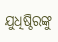ଯୁଧିଷ୍ଠିରଙ୍କୁ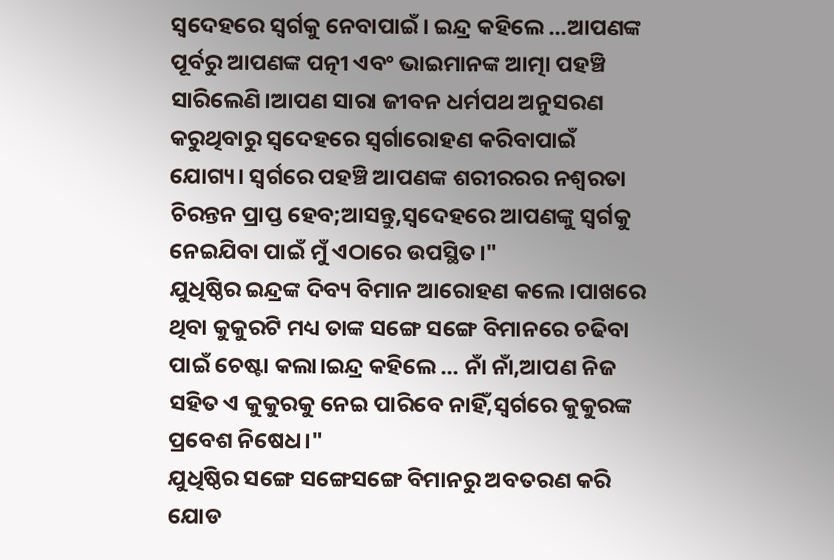ସ୍ବଦେହରେ ସ୍ବର୍ଗକୁ ନେବାପାଇଁ। ଇନ୍ଦ୍ର କହିଲେ ...ଆପଣଙ୍କ ପୂର୍ବରୁ ଆପଣଙ୍କ ପତ୍ନୀ ଏବଂ ଭାଇମାନଙ୍କ ଆତ୍ମା ପହଞ୍ଚି ସାରିଲେଣି।ଆପଣ ସାରା ଜୀବନ ଧର୍ମପଥ ଅନୁସରଣ କରୁଥିବାରୁ ସ୍ବଦେହରେ ସ୍ଵର୍ଗାରୋହଣ କରିବାପାଇଁ ଯୋଗ୍ୟ। ସ୍ୱର୍ଗରେ ପହଞ୍ଚି ଆପଣଙ୍କ ଶରୀରରର ନଶ୍ବରତା ଚିରନ୍ତନ ପ୍ରାପ୍ତ ହେବ;ଆସନ୍ତୁ,ସ୍ବଦେହରେ ଆପଣଙ୍କୁ ସ୍ବର୍ଗକୁ ନେଇଯିବା ପାଇଁ ମୁଁ ଏଠାରେ ଉପସ୍ଥିତ।"
ଯୁଧିଷ୍ଠିର ଇନ୍ଦ୍ରଙ୍କ ଦିବ୍ୟ ବିମାନ ଆରୋହଣ କଲେ।ପାଖରେ ଥିବା କୁକୁରଟି ମଧ୍ୟ ତାଙ୍କ ସଙ୍ଗେ ସଙ୍ଗେ ବିମାନରେ ଚଢିବା ପାଇଁ ଚେଷ୍ଟା କଲା।ଇନ୍ଦ୍ର କହିଲେ ... ନାଁ ନାଁ,ଆପଣ ନିଜ ସହିତ ଏ କୁକୁରକୁ ନେଇ ପାରିବେ ନାହିଁ,ସ୍ବର୍ଗରେ କୁକୁରଙ୍କ ପ୍ରବେଶ ନିଷେଧ।"
ଯୁଧିଷ୍ଠିର ସଙ୍ଗେ ସଙ୍ଗେସଙ୍ଗେ ବିମାନରୁ ଅବତରଣ କରି ଯୋଡ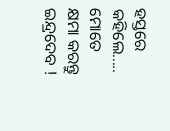ହସ୍ତରେ କହିଲେ..... ମୋତେ କ୍ଷମା କରନ୍ତୁ ଇନ୍ଦ୍ରଦେବ !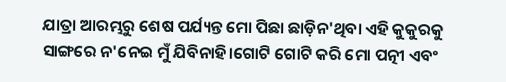ଯାତ୍ରା ଆରମ୍ଭରୁ ଶେଷ ପର୍ଯ୍ୟନ୍ତ ମୋ ପିଛା ଛାଡ଼ିନ'ଥିବା ଏହି କୁକୁରକୁ ସାଙ୍ଗରେ ନ'ନେଇ ମୁଁ ଯିବିନାହି।ଗୋଟି ଗୋଟି କରି ମୋ ପତ୍ନୀ ଏବଂ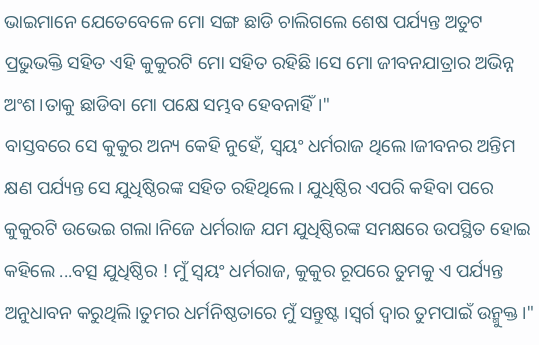ଭାଇମାନେ ଯେତେବେଳେ ମୋ ସଙ୍ଗ ଛାଡି ଚାଲିଗଲେ ଶେଷ ପର୍ଯ୍ୟନ୍ତ ଅତୁଟ ପ୍ରଭୁଭକ୍ତି ସହିତ ଏହି କୁକୁରଟି ମୋ ସହିତ ରହିଛି।ସେ ମୋ ଜୀବନଯାତ୍ରାର ଅଭିନ୍ନ ଅଂଶ।ତାକୁ ଛାଡିବା ମୋ ପକ୍ଷେ ସମ୍ଭବ ହେବନାହିଁ।"
ବାସ୍ତବରେ ସେ କୁକୁର ଅନ୍ୟ କେହି ନୁହେଁ, ସ୍ବୟଂ ଧର୍ମରାଜ ଥିଲେ।ଜୀବନର ଅନ୍ତିମ କ୍ଷଣ ପର୍ଯ୍ୟନ୍ତ ସେ ଯୁଧିଷ୍ଠିରଙ୍କ ସହିତ ରହିଥିଲେ। ଯୁଧିଷ୍ଠିର ଏପରି କହିବା ପରେ କୁକୁରଟି ଉଭେଇ ଗଲା।ନିଜେ ଧର୍ମରାଜ ଯମ ଯୁଧିଷ୍ଠିରଙ୍କ ସମକ୍ଷରେ ଉପସ୍ଥିତ ହୋଇ କହିଲେ ...ବତ୍ସ ଯୁଧିଷ୍ଠିର ! ମୁଁ ସ୍ବୟଂ ଧର୍ମରାଜ, କୁକୁର ରୂପରେ ତୁମକୁ ଏ ପର୍ଯ୍ୟନ୍ତ ଅନୁଧାବନ କରୁଥିଲି।ତୁମର ଧର୍ମନିଷ୍ଠତାରେ ମୁଁ ସନ୍ତୁଷ୍ଟ ।ସ୍ବର୍ଗ ଦ୍ବାର ତୁମପାଇଁ ଉନ୍ମୁକ୍ତ।"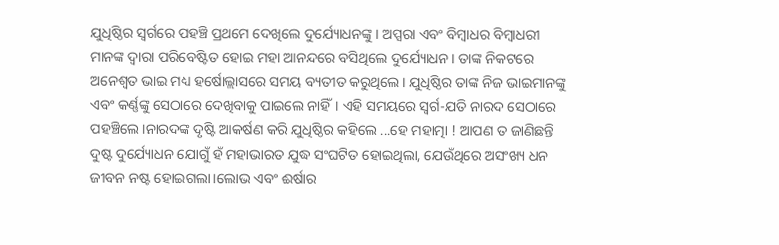ଯୁଧିଷ୍ଠିର ସ୍ବର୍ଗରେ ପହଞ୍ଚି ପ୍ରଥମେ ଦେଖିଲେ ଦୁର୍ଯ୍ୟୋଧନଙ୍କୁ। ଅପ୍ସରା ଏବଂ ବିମ୍ବାଧର ବିମ୍ବାଧରୀ ମାନଙ୍କ ଦ୍ବାରା ପରିବେଷ୍ଟିତ ହୋଇ ମହା ଆନନ୍ଦରେ ବସିଥିଲେ ଦୁର୍ଯ୍ୟୋଧନ। ତାଙ୍କ ନିକଟରେ ଅନେଶ୍ବତ ଭାଇ ମଧ୍ୟ ହର୍ଷୋଲ୍ଲାସରେ ସମୟ ବ୍ୟତୀତ କରୁଥିଲେ। ଯୁଧିଷ୍ଠିର ତାଙ୍କ ନିଜ ଭାଇମାନଙ୍କୁ ଏବଂ କର୍ଣ୍ଣଙ୍କୁ ସେଠାରେ ଦେଖିବାକୁ ପାଇଲେ ନାହିଁ। ଏହି ସମୟରେ ସ୍ବର୍ଗ-ଯତି ନାରଦ ସେଠାରେ ପହଞ୍ଚିଲେ।ନାରଦଙ୍କ ଦୃଷ୍ଟି ଆକର୍ଷଣ କରି ଯୁଧିଷ୍ଠିର କହିଲେ ...ହେ ମହାତ୍ମା ! ଆପଣ ତ ଜାଣିଛନ୍ତି ଦୁଷ୍ଟ ଦୁର୍ଯ୍ୟୋଧନ ଯୋଗୁଁ ହଁ ମହାଭାରତ ଯୁଦ୍ଧ ସଂଘଟିତ ହୋଇଥିଲା, ଯେଉଁଥିରେ ଅସଂଖ୍ୟ ଧନ ଜୀବନ ନଷ୍ଟ ହୋଇଗଲା।ଲୋଭ ଏବଂ ଈର୍ଷାର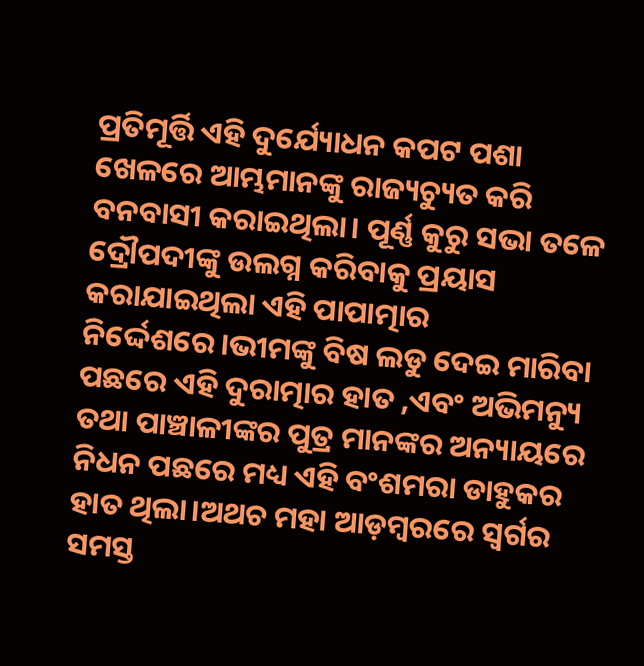ପ୍ରତିମୂର୍ତ୍ତି ଏହି ଦୁର୍ଯ୍ୟୋଧନ କପଟ ପଶା ଖେଳରେ ଆମ୍ଭମାନଙ୍କୁ ରାଜ୍ୟଚ୍ୟୁତ କରି ବନବାସୀ କରାଇଥିଲା। ପୂର୍ଣ୍ଣ କୁରୁ ସଭା ତଳେ ଦ୍ରୌପଦୀଙ୍କୁ ଉଲଗ୍ନ କରିବାକୁ ପ୍ରୟାସ କରାଯାଇଥିଲା ଏହି ପାପାତ୍ମାର ନିର୍ଦ୍ଦେଶରେ।ଭୀମଙ୍କୁ ବିଷ ଲଡୁ ଦେଇ ମାରିବା ପଛରେ ଏହି ଦୁରାତ୍ମାର ହାତ ,ଏବଂ ଅଭିମନ୍ୟୁ ତଥା ପାଞ୍ଚାଳୀଙ୍କର ପୁତ୍ର ମାନଙ୍କର ଅନ୍ୟାୟରେ ନିଧନ ପଛରେ ମଧ୍ୟ ଏହି ବଂଶମରା ଡାହୁକର ହାତ ଥିଲା।ଅଥଚ ମହା ଆଡ଼ମ୍ବରରେ ସ୍ବର୍ଗର ସମସ୍ତ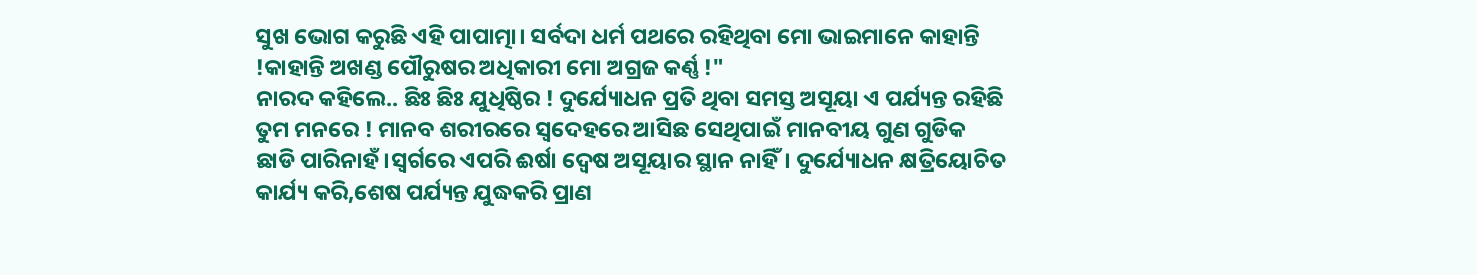ସୁଖ ଭୋଗ କରୁଛି ଏହି ପାପାତ୍ମା। ସର୍ବଦା ଧର୍ମ ପଥରେ ରହିଥିବା ମୋ ଭାଇମାନେ କାହାନ୍ତି !କାହାନ୍ତି ଅଖଣ୍ଡ ପୌରୁଷର ଅଧିକାରୀ ମୋ ଅଗ୍ରଜ କର୍ଣ୍ଣ !"
ନାରଦ କହିଲେ.. ଛିଃ ଛିଃ ଯୁଧିଷ୍ଠିର ! ଦୁର୍ଯ୍ୟୋଧନ ପ୍ରତି ଥିବା ସମସ୍ତ ଅସୂୟା ଏ ପର୍ଯ୍ୟନ୍ତ ରହିଛି ତୁମ ମନରେ ! ମାନବ ଶରୀରରେ ସ୍ବଦେହରେ ଆସିଛ ସେଥିପାଇଁ ମାନବୀୟ ଗୁଣ ଗୁଡିକ ଛାଡି ପାରିନାହଁ।ସ୍ୱର୍ଗରେ ଏପରି ଈର୍ଷା ଦ୍ୱେଷ ଅସୂୟାର ସ୍ଥାନ ନାହିଁ। ଦୁର୍ଯ୍ୟୋଧନ କ୍ଷତ୍ରିୟୋଚିତ କାର୍ଯ୍ୟ କରି,ଶେଷ ପର୍ଯ୍ୟନ୍ତ ଯୁଦ୍ଧକରି ପ୍ରାଣ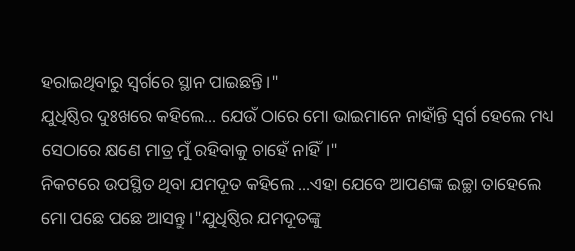ହରାଇଥିବାରୁ ସ୍ବର୍ଗରେ ସ୍ଥାନ ପାଇଛନ୍ତି।"
ଯୁଧିଷ୍ଠିର ଦୁଃଖରେ କହିଲେ... ଯେଉଁ ଠାରେ ମୋ ଭାଇମାନେ ନାହାଁନ୍ତି ସ୍ବର୍ଗ ହେଲେ ମଧ୍ୟ ସେଠାରେ କ୍ଷଣେ ମାତ୍ର ମୁଁ ରହିବାକୁ ଚାହେଁ ନାହିଁ।"
ନିକଟରେ ଉପସ୍ଥିତ ଥିବା ଯମଦୂତ କହିଲେ ...ଏହା ଯେବେ ଆପଣଙ୍କ ଇଚ୍ଛା ତାହେଲେ ମୋ ପଛେ ପଛେ ଆସନ୍ତୁ।"ଯୁଧିଷ୍ଠିର ଯମଦୂତଙ୍କୁ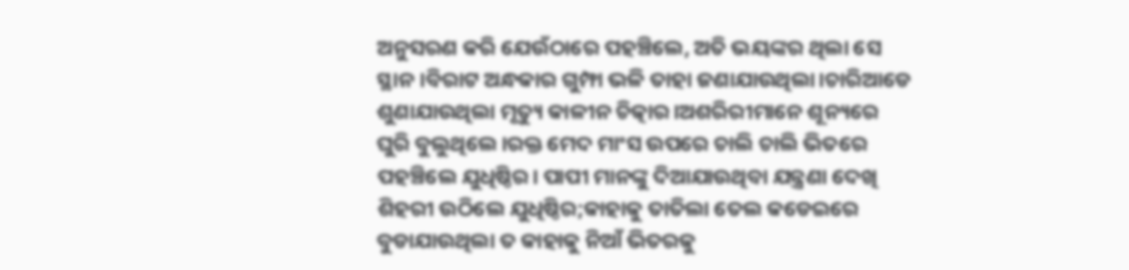ଅନୁସରଣ କରି ଯେଉଁଠାରେ ପହଞ୍ଚିଲେ, ଅତି ଭୟଙ୍କର ଥିଲା ସେ ସ୍ଥାନ।ବିରାଟ ଅନ୍ଧକାର ଗୁମ୍ଫା ଭଳି ତାହା ଜଣାଯାଉଥିଲା।ଚାରିଆଡେ ଶୁଣାଯାଉଥିଲା ମୃତ୍ୟୁ କାଳୀନ ଚିତ୍କାର।ଅଶରିରୀମାନେ ଶୂନ୍ୟରେ ଘୁରି ବୁଲୁଥିଲେ।ରକ୍ତ ମେଦ ମାଂସ ଉପରେ ଚାଲି ଚାଲି ଭିତରେ ପହଞ୍ଚିଲେ ଯୁଧିଷ୍ଠିର। ପାପୀ ମାନଙ୍କୁ ଦିଆଯାଉଥିବା ଯନ୍ତ୍ରଣା ଦେଖି ଶିହରୀ ଉଠିଲେ ଯୁଧିଷ୍ଠିର;କାହାକୁ ତାତିଲା ତେଲ କଡେଇରେ ବୁଡାଯାଉଥିଲା ତ କାହାକୁ ନିଆଁ ଭିତରକୁ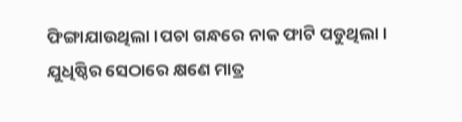ଫିଙ୍ଗାଯାଉଥିଲା।ପଚା ଗନ୍ଧରେ ନାକ ଫାଟି ପଡୁଥିଲା।
ଯୁଧିଷ୍ଠିର ସେଠାରେ କ୍ଷଣେ ମାତ୍ର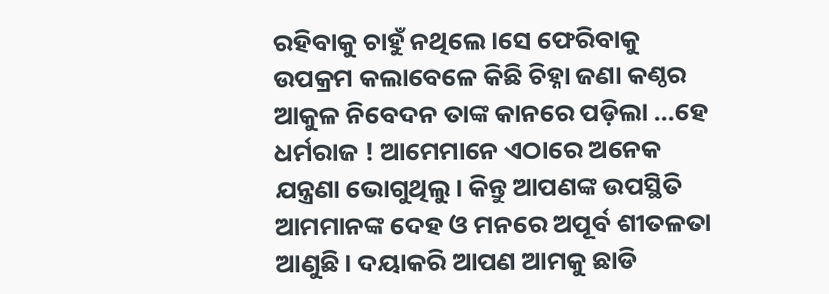ରହିବାକୁ ଚାହୁଁ ନଥିଲେ।ସେ ଫେରିବାକୁ ଉପକ୍ରମ କଲାବେଳେ କିଛି ଚିହ୍ନା ଜଣା କଣ୍ଠର ଆକୁଳ ନିବେଦନ ତାଙ୍କ କାନରେ ପଡ଼ିଲା ...ହେ ଧର୍ମରାଜ ! ଆମେମାନେ ଏଠାରେ ଅନେକ ଯନ୍ତ୍ରଣା ଭୋଗୁଥିଲୁ। କିନ୍ତୁ ଆପଣଙ୍କ ଉପସ୍ଥିତି ଆମମାନଙ୍କ ଦେହ ଓ ମନରେ ଅପୂର୍ବ ଶୀତଳତା ଆଣୁଛି। ଦୟାକରି ଆପଣ ଆମକୁ ଛାଡି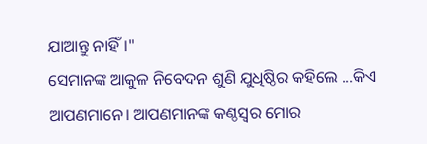ଯାଆନ୍ତୁ ନାହିଁ।"
ସେମାନଙ୍କ ଆକୁଳ ନିବେଦନ ଶୁଣି ଯୁଧିଷ୍ଠିର କହିଲେ ...କିଏ ଆପଣମାନେ। ଆପଣମାନଙ୍କ କଣ୍ଠସ୍ୱର ମୋର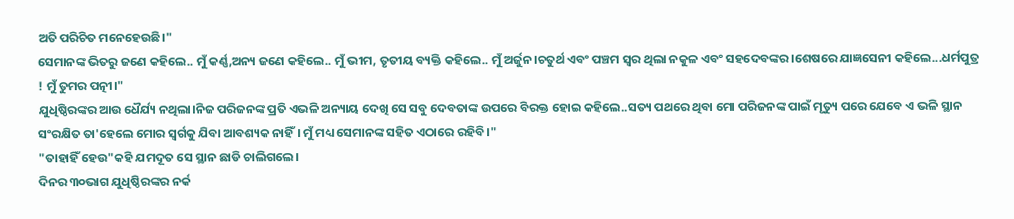ଅତି ପରିଚିତ ମନେହେଉଛି।"
ସେମାନଙ୍କ ଭିତରୁ ଜଣେ କହିଲେ.. ମୁଁ କର୍ଣ୍ଣ,ଅନ୍ୟ ଜଣେ କହିଲେ.. ମୁଁ ଭୀମ, ତୃତୀୟ ବ୍ୟକ୍ତି କହିଲେ.. ମୁଁ ଅର୍ଜୁନ।ଚତୁର୍ଥ ଏବଂ ପଞ୍ଚମ ସ୍ବର ଥିଲା ନକୁଳ ଏବଂ ସହଦେବଙ୍କର।ଶେଷରେ ଯାଜ୍ଞସେନୀ କହିଲେ...ଧର୍ମପୁତ୍ର ! ମୁଁ ତୁମର ପତ୍ନୀ।"
ଯୁଧିଷ୍ଠିରଙ୍କର ଆଉ ଧୈର୍ଯ୍ୟ ନଥିଲା।ନିଜ ପରିଜନଙ୍କ ପ୍ରତି ଏଭଳି ଅନ୍ୟାୟ ଦେଖି ସେ ସବୁ ଦେବତାଙ୍କ ଉପରେ ବିରକ୍ତ ହୋଇ କହିଲେ..ସତ୍ୟ ପଥରେ ଥିବା ମୋ ପରିଜନଙ୍କ ପାଇଁ ମୃତ୍ୟୁ ପରେ ଯେବେ ଏ ଭଳି ସ୍ଥାନ ସଂରକ୍ଷିତ ତା'ହେଲେ ମୋର ସ୍ବର୍ଗକୁ ଯିବା ଆବଶ୍ୟକ ନାହିଁ। ମୁଁ ମଧ୍ୟ ସେମାନଙ୍କ ସହିତ ଏଠାରେ ରହିବି।"
"ତାହାହିଁ ହେଉ"କହି ଯମଦୂତ ସେ ସ୍ଥାନ ଛାଡି ଚାଲିଗଲେ।
ଦିନର ୩୦ଭାଗ ଯୁଧିଷ୍ଠିରଙ୍କର ନର୍କ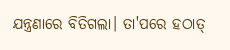ଯନ୍ତ୍ରଣାରେ ବିତିଗଲା। ତା'ପରେ ହଠାତ୍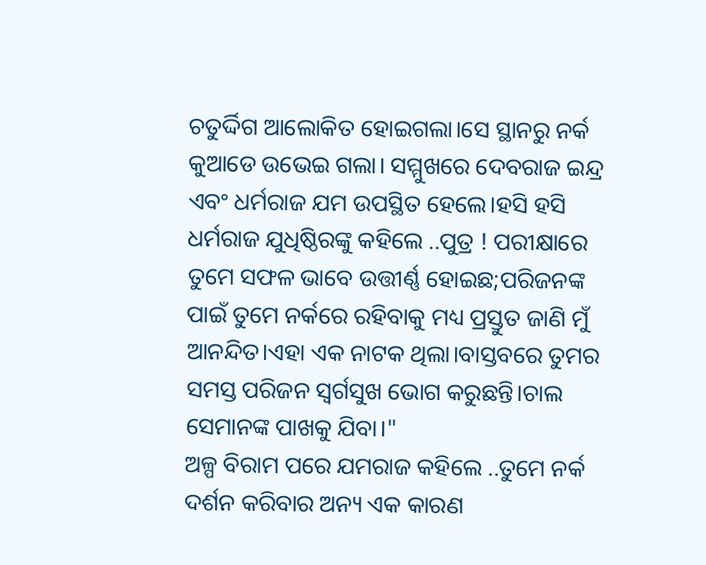ଚତୁର୍ଦ୍ଦିଗ ଆଲୋକିତ ହୋଇଗଲା।ସେ ସ୍ଥାନରୁ ନର୍କ କୁଆଡେ ଉଭେଇ ଗଲା। ସମ୍ମୁଖରେ ଦେବରାଜ ଇନ୍ଦ୍ର ଏବଂ ଧର୍ମରାଜ ଯମ ଉପସ୍ଥିତ ହେଲେ।ହସି ହସି ଧର୍ମରାଜ ଯୁଧିଷ୍ଠିରଙ୍କୁ କହିଲେ ..ପୁତ୍ର ! ପରୀକ୍ଷାରେ ତୁମେ ସଫଳ ଭାବେ ଉତ୍ତୀର୍ଣ୍ଣ ହୋଇଛ;ପରିଜନଙ୍କ ପାଇଁ ତୁମେ ନର୍କରେ ରହିବାକୁ ମଧ୍ୟ ପ୍ରସ୍ତୁତ ଜାଣି ମୁଁ ଆନନ୍ଦିତ।ଏହା ଏକ ନାଟକ ଥିଲା।ବାସ୍ତବରେ ତୁମର ସମସ୍ତ ପରିଜନ ସ୍ବର୍ଗସୁଖ ଭୋଗ କରୁଛନ୍ତି।ଚାଲ ସେମାନଙ୍କ ପାଖକୁ ଯିବା।"
ଅଳ୍ପ ବିରାମ ପରେ ଯମରାଜ କହିଲେ ..ତୁମେ ନର୍କ ଦର୍ଶନ କରିବାର ଅନ୍ୟ ଏକ କାରଣ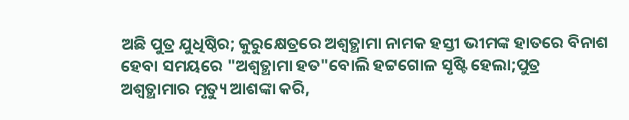ଅଛି ପୁତ୍ର ଯୁଧିଷ୍ଠିର; କୁରୁକ୍ଷେତ୍ରରେ ଅଶ୍ଵତ୍ଥାମା ନାମକ ହସ୍ତୀ ଭୀମଙ୍କ ହାତରେ ବିନାଶ ହେବା ସମୟରେ "ଅଶ୍ଵତ୍ଥାମା ହତ"ବୋଲି ହଟ୍ଟଗୋଳ ସୃଷ୍ଟି ହେଲା;ପୁତ୍ର ଅଶ୍ଵତ୍ଥାମାର ମୃତ୍ୟୁ ଆଶଙ୍କା କରି,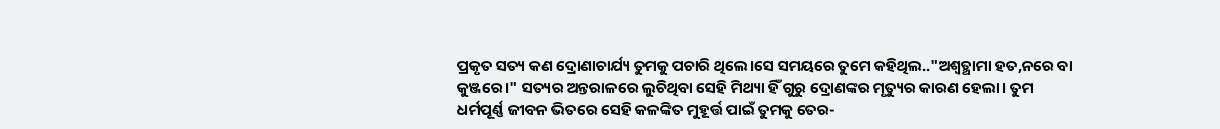ପ୍ରକୃତ ସତ୍ୟ କଣ ଦ୍ରୋଣାଚାର୍ଯ୍ୟ ତୁମକୁ ପଚାରି ଥିଲେ।ସେ ସମୟରେ ତୁମେ କହିଥିଲ.."ଅଶ୍ଵତ୍ଥାମା ହତ,ନରେ ବା କୁଞ୍ଜରେ।" ସତ୍ୟର ଅନ୍ତରାଳରେ ଲୁଚିଥିବା ସେହି ମିଥ୍ୟା ହିଁ ଗୁରୁ ଦ୍ରୋଣଙ୍କର ମୃତ୍ୟୁର କାରଣ ହେଲା। ତୁମ ଧର୍ମପୂର୍ଣ୍ଣ ଜୀବନ ଭିତରେ ସେହି କଳଙ୍କିତ ମୁହୂର୍ତ୍ତ ପାଇଁ ତୁମକୁ ତେର-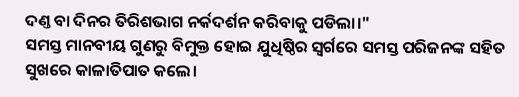ଦଣ୍ତ ବା ଦିନର ତିରିଶଭାଗ ନର୍କଦର୍ଶନ କରିବାକୁ ପଡିଲା।"
ସମସ୍ତ ମାନବୀୟ ଗୁଣରୁ ବିମୁକ୍ତ ହୋଇ ଯୁଧିଷ୍ଠିର ସ୍ବର୍ଗରେ ସମସ୍ତ ପରିଜନଙ୍କ ସହିତ ସୁଖରେ କାଳାତିପାତ କଲେ।